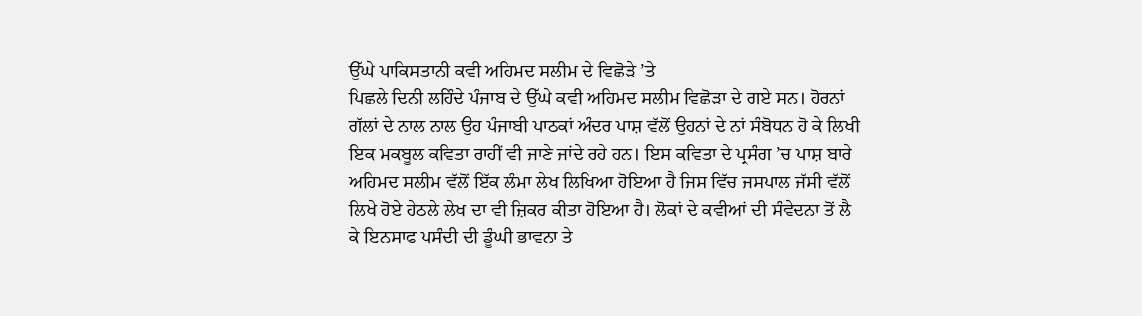ਉੱਘੇ ਪਾਕਿਸਤਾਨੀ ਕਵੀ ਅਹਿਮਦ ਸਲੀਮ ਦੇ ਵਿਛੋੜੇ ’ਤੇ
ਪਿਛਲੇ ਦਿਨੀ ਲਹਿੰਦੇ ਪੰਜਾਬ ਦੇ ਉੱਘੇ ਕਵੀ ਅਹਿਮਦ ਸਲੀਮ ਵਿਛੋੜਾ ਦੇ ਗਏ ਸਨ। ਹੋਰਨਾਂ ਗੱਲਾਂ ਦੇ ਨਾਲ ਨਾਲ ਉਹ ਪੰਜਾਬੀ ਪਾਠਕਾਂ ਅੰਦਰ ਪਾਸ਼ ਵੱਲੋਂ ਉਹਨਾਂ ਦੇ ਨਾਂ ਸੰਬੋਧਨ ਹੋ ਕੇ ਲਿਖੀ ਇਕ ਮਕਬੂਲ ਕਵਿਤਾ ਰਾਹੀਂ ਵੀ ਜਾਣੇ ਜਾਂਦੇ ਰਹੇ ਹਨ। ਇਸ ਕਵਿਤਾ ਦੇ ਪ੍ਰਸੰਗ ’ਚ ਪਾਸ਼ ਬਾਰੇ ਅਹਿਮਦ ਸਲੀਮ ਵੱਲੋਂ ਇੱਕ ਲੰਮਾ ਲੇਖ ਲਿਖਿਆ ਹੋਇਆ ਹੈ ਜਿਸ ਵਿੱਚ ਜਸਪਾਲ ਜੱਸੀ ਵੱਲੋਂ ਲਿਖੇ ਹੋਏ ਹੇਠਲੇ ਲੇਖ ਦਾ ਵੀ ਜ਼ਿਕਰ ਕੀਤਾ ਹੋਇਆ ਹੈ। ਲੋਕਾਂ ਦੇ ਕਵੀਆਂ ਦੀ ਸੰਵੇਦਨਾ ਤੋਂ ਲੈ ਕੇ ਇਨਸਾਫ ਪਸੰਦੀ ਦੀ ਡੂੰਘੀ ਭਾਵਨਾ ਤੇ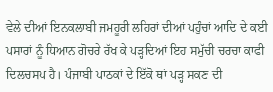ਵੇਲੇ ਦੀਆਂ ਇਨਕਲਾਬੀ ਜਮਹੂਰੀ ਲਹਿਰਾਂ ਦੀਆਂ ਪਹੁੰਚਾਂ ਆਦਿ ਦੇ ਕਈ ਪਸਾਰਾਂ ਨੂੰ ਧਿਆਨ ਗੋਚਰੇ ਰੱਖ ਕੇ ਪੜ੍ਹਦਿਆਂ ਇਹ ਸਮੁੱਚੀ ਚਰਚਾ ਕਾਫੀ ਦਿਲਚਸਪ ਹੈ। ਪੰਜਾਬੀ ਪਾਠਕਾਂ ਦੇ ਇੱਕੋ ਥਾਂ ਪੜ੍ਹ ਸਕਣ ਦੀ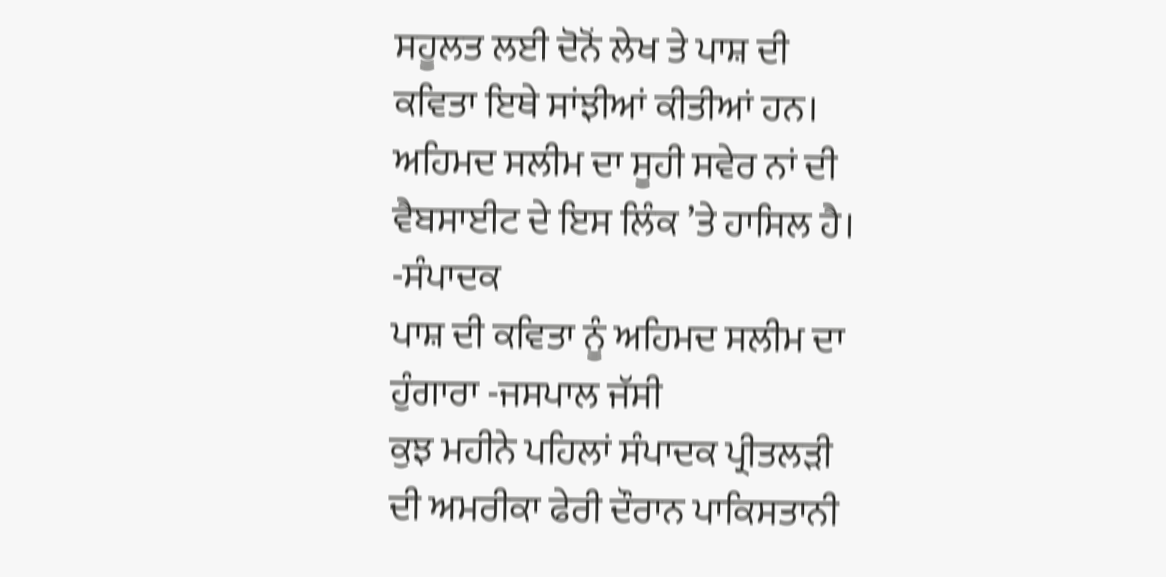ਸਹੂਲਤ ਲਈ ਦੋਨੋਂ ਲੇਖ ਤੇ ਪਾਸ਼ ਦੀ ਕਵਿਤਾ ਇਥੇ ਸਾਂਝੀਆਂ ਕੀਤੀਆਂ ਹਨ। ਅਹਿਮਦ ਸਲੀਮ ਦਾ ਸੂਹੀ ਸਵੇਰ ਨਾਂ ਦੀ ਵੈਬਸਾਈਟ ਦੇ ਇਸ ਲਿੰਕ ’ਤੇ ਹਾਸਿਲ ਹੈ। -ਸੰਪਾਦਕ
ਪਾਸ਼ ਦੀ ਕਵਿਤਾ ਨੂੰ ਅਹਿਮਦ ਸਲੀਮ ਦਾ ਹੁੰਗਾਰਾ -ਜਸਪਾਲ ਜੱਸੀ
ਕੁਝ ਮਹੀਨੇ ਪਹਿਲਾਂ ਸੰਪਾਦਕ ਪ੍ਰੀਤਲੜੀ ਦੀ ਅਮਰੀਕਾ ਫੇਰੀ ਦੌਰਾਨ ਪਾਕਿਸਤਾਨੀ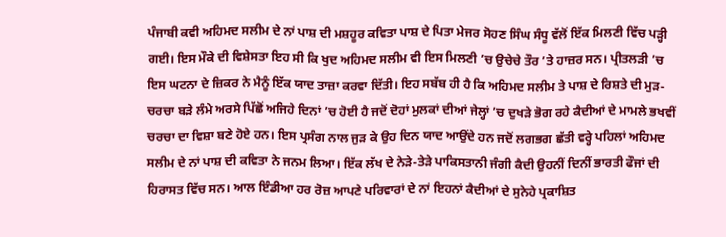ਪੰਜਾਬੀ ਕਵੀ ਅਹਿਮਦ ਸਲੀਮ ਦੇ ਨਾਂ ਪਾਸ਼ ਦੀ ਮਸ਼ਹੂਰ ਕਵਿਤਾ ਪਾਸ਼ ਦੇ ਪਿਤਾ ਮੇਜਰ ਸੋਹਣ ਸਿੰਘ ਸੰਧੂ ਵੱਲੋਂ ਇੱਕ ਮਿਲਣੀ ਵਿੱਚ ਪੜ੍ਹੀ ਗਈ। ਇਸ ਮੌਕੇ ਦੀ ਵਿਸ਼ੇਸਤਾ ਇਹ ਸੀ ਕਿ ਖੁਦ ਅਹਿਮਦ ਸਲੀਮ ਵੀ ਇਸ ਮਿਲਣੀ ’ਚ ਉਚੇਚੇ ਤੌਰ ’ਤੇ ਹਾਜ਼ਰ ਸਨ। ਪ੍ਰੀਤਲੜੀ ’ਚ ਇਸ ਘਟਨਾ ਦੇ ਜ਼ਿਕਰ ਨੇ ਮੈਨੂੰ ਇੱਕ ਯਾਦ ਤਾਜ਼ਾ ਕਰਵਾ ਦਿੱਤੀ। ਇਹ ਸਬੱਬ ਹੀ ਹੈ ਕਿ ਅਹਿਮਦ ਸਲੀਮ ਤੇ ਪਾਸ਼ ਦੇ ਰਿਸ਼ਤੇ ਦੀ ਮੁੜ-ਚਰਚਾ ਬੜੇ ਲੰਮੇ ਅਰਸੇ ਪਿੱਛੋਂ ਅਜਿਹੇ ਦਿਨਾਂ ’ਚ ਹੋਈ ਹੈ ਜਦੋਂ ਦੋਹਾਂ ਮੁਲਕਾਂ ਦੀਆਂ ਜੇਲ੍ਹਾਂ ’ਚ ਦੁਖੜੇ ਭੋਗ ਰਹੇ ਕੈਦੀਆਂ ਦੇ ਮਾਮਲੇ ਭਖਵੀਂ ਚਰਚਾ ਦਾ ਵਿਸ਼ਾ ਬਣੇ ਹੋਏ ਹਨ। ਇਸ ਪ੍ਰਸੰਗ ਨਾਲ ਜੁੜ ਕੇ ਉਹ ਦਿਨ ਯਾਦ ਆਉਂਦੇ ਹਨ ਜਦੋਂ ਲਗਭਗ ਛੱਤੀ ਵਰ੍ਹੇ ਪਹਿਲਾਂ ਅਹਿਮਦ ਸਲੀਮ ਦੇ ਨਾਂ ਪਾਸ਼ ਦੀ ਕਵਿਤਾ ਨੇ ਜਨਮ ਲਿਆ। ਇੱਕ ਲੱਖ ਦੇ ਨੇੜੇ-ਤੇੜੇ ਪਾਕਿਸਤਾਨੀ ਜੰਗੀ ਕੈਦੀ ਉਹਨੀਂ ਦਿਨੀਂ ਭਾਰਤੀ ਫੌਜਾਂ ਦੀ ਹਿਰਾਸਤ ਵਿੱਚ ਸਨ। ਆਲ ਇੰਡੀਆ ਹਰ ਰੋਜ਼ ਆਪਣੇ ਪਰਿਵਾਰਾਂ ਦੇ ਨਾਂ ਇਹਨਾਂ ਕੈਦੀਆਂ ਦੇ ਸੁਨੇਹੇ ਪ੍ਰਕਾਸ਼ਿਤ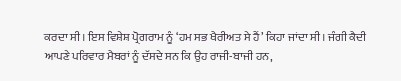ਕਰਦਾ ਸੀ। ਇਸ ਵਿਸ਼ੇਸ਼ ਪ੍ਰੋਗਰਾਮ ਨੂੰ ‘ਹਮ ਸਭ ਖੈਰੀਅਤ ਸੇ ਹੈਂ’ ਕਿਹਾ ਜਾਂਦਾ ਸੀ। ਜੰਗੀ ਕੈਦੀ ਆਪਣੇ ਪਰਿਵਾਰ ਮੈਬਰਾਂ ਨੂੰ ਦੱਸਦੇ ਸਨ ਕਿ ਉਹ ਰਾਜੀ-ਬਾਜੀ ਹਨ,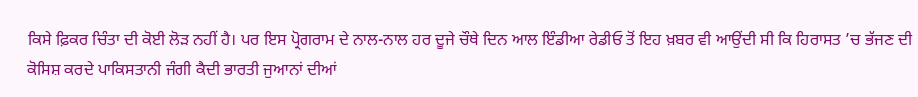ਕਿਸੇ ਫ਼ਿਕਰ ਚਿੰਤਾ ਦੀ ਕੋਈ ਲੋੜ ਨਹੀਂ ਹੈ। ਪਰ ਇਸ ਪ੍ਰੋਗਰਾਮ ਦੇ ਨਾਲ-ਨਾਲ ਹਰ ਦੂਜੇ ਚੌਥੇ ਦਿਨ ਆਲ ਇੰਡੀਆ ਰੇਡੀਓ ਤੋਂ ਇਹ ਖ਼ਬਰ ਵੀ ਆਉਂਦੀ ਸੀ ਕਿ ਹਿਰਾਸਤ ’ਚ ਭੱਜਣ ਦੀ ਕੋਸਿਸ਼ ਕਰਦੇ ਪਾਕਿਸਤਾਨੀ ਜੰਗੀ ਕੈਦੀ ਭਾਰਤੀ ਜੁਆਨਾਂ ਦੀਆਂ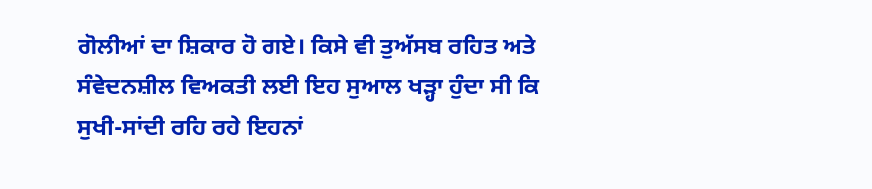ਗੋਲੀਆਂ ਦਾ ਸ਼ਿਕਾਰ ਹੋ ਗਏ। ਕਿਸੇ ਵੀ ਤੁਅੱਸਬ ਰਹਿਤ ਅਤੇ ਸੰਵੇਦਨਸ਼ੀਲ ਵਿਅਕਤੀ ਲਈ ਇਹ ਸੁਆਲ ਖੜ੍ਹਾ ਹੁੰਦਾ ਸੀ ਕਿ ਸੁਖੀ-ਸਾਂਦੀ ਰਹਿ ਰਹੇ ਇਹਨਾਂ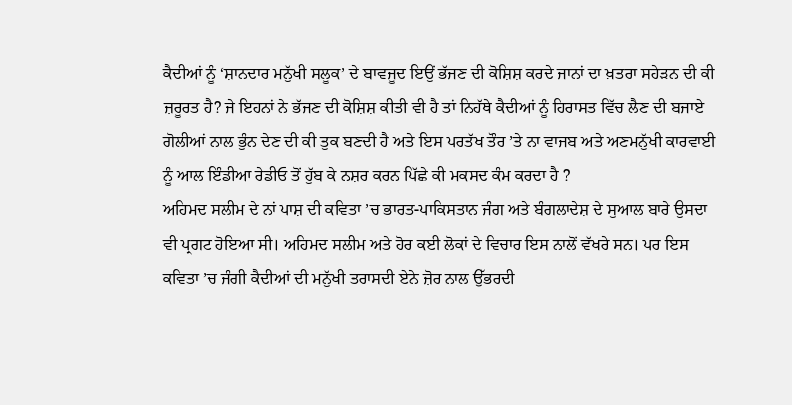ਕੈਦੀਆਂ ਨੂੰ ‘ਸ਼ਾਨਦਾਰ ਮਨੁੱਖੀ ਸਲੂਕ’ ਦੇ ਬਾਵਜੂਦ ਇਉਂ ਭੱਜਣ ਦੀ ਕੋਸ਼ਿਸ਼ ਕਰਦੇ ਜਾਨਾਂ ਦਾ ਖ਼ਤਰਾ ਸਹੇੜਨ ਦੀ ਕੀ ਜ਼ਰੂਰਤ ਹੈ? ਜੇ ਇਹਨਾਂ ਨੇ ਭੱਜਣ ਦੀ ਕੋਸ਼ਿਸ਼ ਕੀਤੀ ਵੀ ਹੈ ਤਾਂ ਨਿਹੱਥੇ ਕੈਦੀਆਂ ਨੂੰ ਹਿਰਾਸਤ ਵਿੱਚ ਲੈਣ ਦੀ ਬਜਾਏ ਗੋਲੀਆਂ ਨਾਲ ਭੁੰਨ ਦੇਣ ਦੀ ਕੀ ਤੁਕ ਬਣਦੀ ਹੈ ਅਤੇ ਇਸ ਪਰਤੱਖ ਤੌਰ ’ਤੇ ਨਾ ਵਾਜਬ ਅਤੇ ਅਣਮਨੁੱਖੀ ਕਾਰਵਾਈ ਨੂੰ ਆਲ ਇੰਡੀਆ ਰੇਡੀਓ ਤੋਂ ਹੁੱਬ ਕੇ ਨਸ਼ਰ ਕਰਨ ਪਿੱਛੇ ਕੀ ਮਕਸਦ ਕੰਮ ਕਰਦਾ ਹੈ ?
ਅਹਿਮਦ ਸਲੀਮ ਦੇ ਨਾਂ ਪਾਸ਼ ਦੀ ਕਵਿਤਾ ’ਚ ਭਾਰਤ-ਪਾਕਿਸਤਾਨ ਜੰਗ ਅਤੇ ਬੰਗਲਾਦੇਸ਼ ਦੇ ਸੁਆਲ ਬਾਰੇ ਉਸਦਾ ਵੀ ਪ੍ਰਗਟ ਹੋਇਆ ਸੀ। ਅਹਿਮਦ ਸਲੀਮ ਅਤੇ ਹੋਰ ਕਈ ਲੋਕਾਂ ਦੇ ਵਿਚਾਰ ਇਸ ਨਾਲੋਂ ਵੱਖਰੇ ਸਨ। ਪਰ ਇਸ ਕਵਿਤਾ ’ਚ ਜੰਗੀ ਕੈਦੀਆਂ ਦੀ ਮਨੁੱਖੀ ਤਰਾਸਦੀ ਏਨੇ ਜ਼ੋਰ ਨਾਲ ਉੱਭਰਦੀ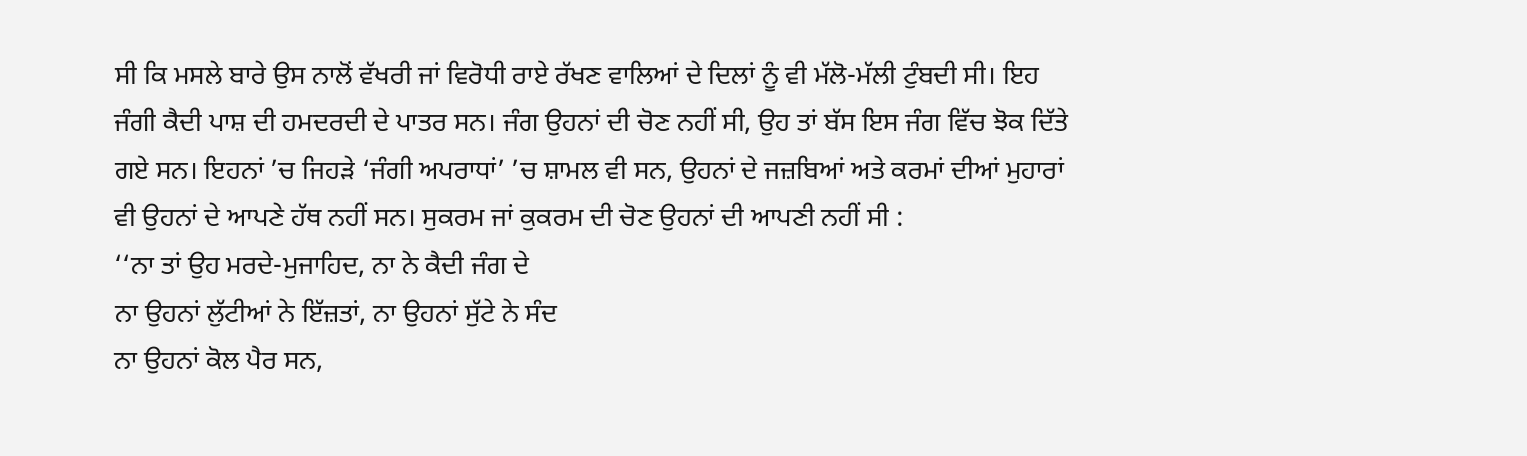ਸੀ ਕਿ ਮਸਲੇ ਬਾਰੇ ਉਸ ਨਾਲੋਂ ਵੱਖਰੀ ਜਾਂ ਵਿਰੋਧੀ ਰਾਏ ਰੱਖਣ ਵਾਲਿਆਂ ਦੇ ਦਿਲਾਂ ਨੂੰ ਵੀ ਮੱਲੋ-ਮੱਲੀ ਟੁੰਬਦੀ ਸੀ। ਇਹ ਜੰਗੀ ਕੈਦੀ ਪਾਸ਼ ਦੀ ਹਮਦਰਦੀ ਦੇ ਪਾਤਰ ਸਨ। ਜੰਗ ਉਹਨਾਂ ਦੀ ਚੋਣ ਨਹੀਂ ਸੀ, ਉਹ ਤਾਂ ਬੱਸ ਇਸ ਜੰਗ ਵਿੱਚ ਝੋਕ ਦਿੱਤੇ ਗਏ ਸਨ। ਇਹਨਾਂ ’ਚ ਜਿਹੜੇ ‘ਜੰਗੀ ਅਪਰਾਧਾਂ’ ’ਚ ਸ਼ਾਮਲ ਵੀ ਸਨ, ਉਹਨਾਂ ਦੇ ਜਜ਼ਬਿਆਂ ਅਤੇ ਕਰਮਾਂ ਦੀਆਂ ਮੁਹਾਰਾਂ ਵੀ ਉਹਨਾਂ ਦੇ ਆਪਣੇ ਹੱਥ ਨਹੀਂ ਸਨ। ਸੁਕਰਮ ਜਾਂ ਕੁਕਰਮ ਦੀ ਚੋਣ ਉਹਨਾਂ ਦੀ ਆਪਣੀ ਨਹੀਂ ਸੀ :
‘‘ਨਾ ਤਾਂ ਉਹ ਮਰਦੇ-ਮੁਜਾਹਿਦ, ਨਾ ਨੇ ਕੈਦੀ ਜੰਗ ਦੇ
ਨਾ ਉਹਨਾਂ ਲੁੱਟੀਆਂ ਨੇ ਇੱਜ਼ਤਾਂ, ਨਾ ਉਹਨਾਂ ਸੁੱਟੇ ਨੇ ਸੰਦ
ਨਾ ਉਹਨਾਂ ਕੋਲ ਪੈਰ ਸਨ,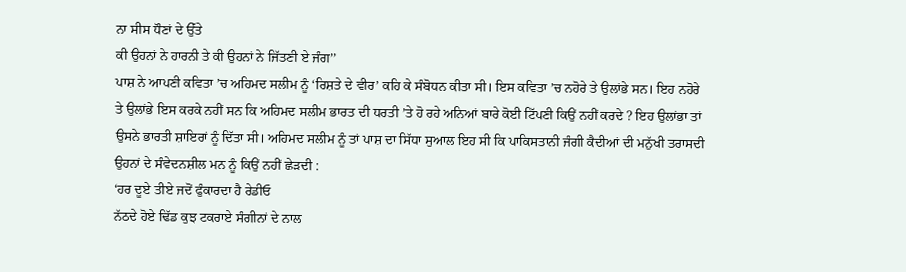ਨਾ ਸੀਸ ਧੌਣਾਂ ਦੇ ਉੱਤੇ
ਕੀ ਉਹਨਾਂ ਨੇ ਹਾਰਨੀ ਤੇ ਕੀ ਉਹਨਾਂ ਨੇ ਜਿੱਤਣੀ ਏ ਜੰਗ’’
ਪਾਸ਼ ਨੇ ਆਪਣੀ ਕਵਿਤਾ ’ਚ ਅਹਿਮਦ ਸਲੀਮ ਨੂੰ ‘ਰਿਸ਼ਤੇ ਦੇ ਵੀਰ’ ਕਹਿ ਕੇ ਸੰਬੋਧਨ ਕੀਤਾ ਸੀ। ਇਸ ਕਵਿਤਾ ’ਚ ਨਹੋਰੇ ਤੇ ਉਲਾਂਭੇ ਸਨ। ਇਹ ਨਹੋਰੇ ਤੇ ਉਲਾਂਭੇ ਇਸ ਕਰਕੇ ਨਹੀਂ ਸਨ ਕਿ ਅਹਿਮਦ ਸਲੀਮ ਭਾਰਤ ਦੀ ਧਰਤੀ ’ਤੇ ਹੋ ਰਹੇ ਅਨਿਆਂ ਬਾਰੇ ਕੋਈ ਟਿੱਪਣੀ ਕਿਉਂ ਨਹੀਂ ਕਰਦੇ ? ਇਹ ਉਲਾਂਭਾ ਤਾਂ ਉਸਨੇ ਭਾਰਤੀ ਸ਼ਾਇਰਾਂ ਨੂੰ ਦਿੱਤਾ ਸੀ। ਅਹਿਮਦ ਸਲੀਮ ਨੂੰ ਤਾਂ ਪਾਸ਼ ਦਾ ਸਿੱਧਾ ਸੁਆਲ ਇਹ ਸੀ ਕਿ ਪਾਕਿਸਤਾਨੀ ਜੰਗੀ ਕੈਦੀਆਂ ਦੀ ਮਨੁੱਖੀ ਤਰਾਸਦੀ ਉਹਨਾਂ ਦੇ ਸੰਵੇਦਨਸ਼ੀਲ ਮਨ ਨੂੰ ਕਿਉਂ ਨਹੀਂ ਛੇੜਦੀ :
‘ਹਰ ਦੂਏ ਤੀਏ ਜਦੋਂ ਫੁੰਕਾਰਦਾ ਹੈ ਰੇਡੀਓ
ਨੱਠਦੇ ਹੋਏ ਢਿੱਡ ਕੁਝ ਟਕਰਾਏ ਸੰਗੀਨਾਂ ਦੇ ਨਾਲ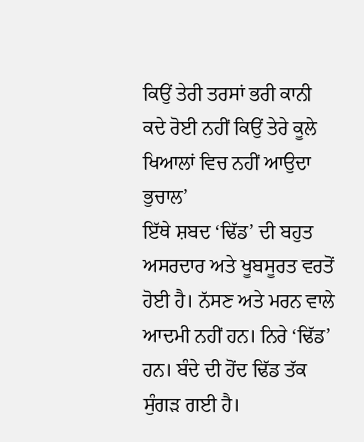ਕਿਉਂ ਤੇਰੀ ਤਰਸਾਂ ਭਰੀ ਕਾਨੀ ਕਦੇ ਰੋਈ ਨਹੀਂ ਕਿਉਂ ਤੇਰੇ ਕੂਲੇ ਖਿਆਲਾਂ ਵਿਚ ਨਹੀਂ ਆਉਦਾ ਭੁਚਾਲ’
ਇੱਥੇ ਸ਼ਬਦ ‘ਢਿੱਡ’ ਦੀ ਬਹੁਤ ਅਸਰਦਾਰ ਅਤੇ ਖੂਬਸੂਰਤ ਵਰਤੋਂ ਹੋਈ ਹੈ। ਨੱਸਣ ਅਤੇ ਮਰਨ ਵਾਲੇ ਆਦਮੀ ਨਹੀਂ ਹਨ। ਨਿਰੇ ‘ਢਿੱਡ’ ਹਨ। ਬੰਦੇ ਦੀ ਹੋਂਦ ਢਿੱਡ ਤੱਕ ਸੁੰਗੜ ਗਈ ਹੈ।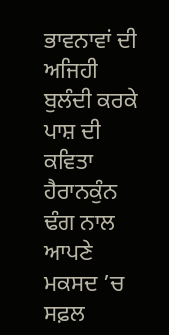ਭਾਵਨਾਵਾਂ ਦੀ ਅਜਿਹੀ ਬੁਲੰਦੀ ਕਰਕੇ ਪਾਸ਼ ਦੀ ਕਵਿਤਾ ਹੈਰਾਨਕੁੰਨ ਢੰਗ ਨਾਲ ਆਪਣੇ ਮਕਸਦ ’ਚ ਸਫ਼ਲ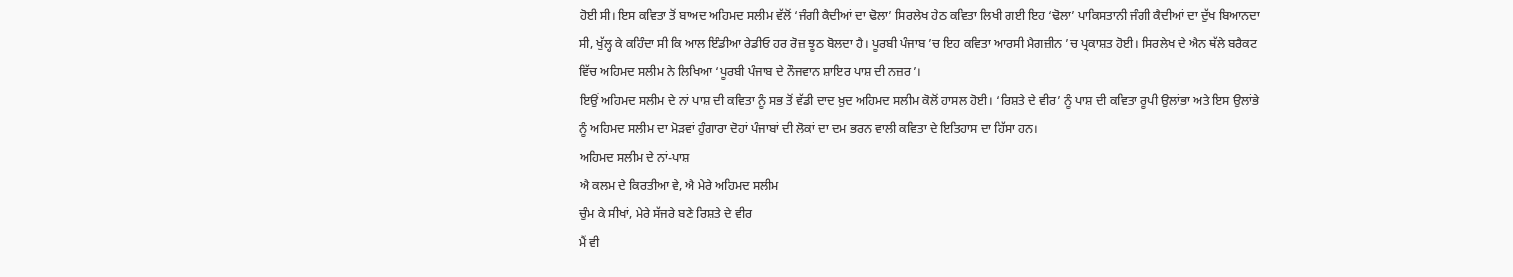ਹੋਈ ਸੀ। ਇਸ ਕਵਿਤਾ ਤੋਂ ਬਾਅਦ ਅਹਿਮਦ ਸਲੀਮ ਵੱਲੋਂ ‘ਜੰਗੀ ਕੈਦੀਆਂ ਦਾ ਢੋਲਾ’ ਸਿਰਲੇਖ ਹੇਠ ਕਵਿਤਾ ਲਿਖੀ ਗਈ ਇਹ ‘ਢੋਲਾ’ ਪਾਕਿਸਤਾਨੀ ਜੰਗੀ ਕੈਦੀਆਂ ਦਾ ਦੁੱਖ ਬਿਆਨਦਾ ਸੀ, ਖੁੱਲ੍ਹ ਕੇ ਕਹਿੰਦਾ ਸੀ ਕਿ ਆਲ ਇੰਡੀਆ ਰੇਡੀਓ ਹਰ ਰੋਜ਼ ਝੂਠ ਬੋਲਦਾ ਹੈ। ਪੂਰਬੀ ਪੰਜਾਬ ’ਚ ਇਹ ਕਵਿਤਾ ਆਰਸੀ ਮੈਗਜ਼ੀਨ ’ਚ ਪ੍ਰਕਾਸ਼ਤ ਹੋਈ। ਸਿਰਲੇਖ ਦੇ ਐਨ ਥੱਲੇ ਬਰੈਕਟ ਵਿੱਚ ਅਹਿਮਦ ਸਲੀਮ ਨੇ ਲਿਖਿਆ ‘ਪੂਰਬੀ ਪੰਜਾਬ ਦੇ ਨੌਜਵਾਨ ਸ਼ਾਇਰ ਪਾਸ਼ ਦੀ ਨਜ਼ਰ’।
ਇਉਂ ਅਹਿਮਦ ਸਲੀਮ ਦੇ ਨਾਂ ਪਾਸ਼ ਦੀ ਕਵਿਤਾ ਨੂੰ ਸਭ ਤੋਂ ਵੱਡੀ ਦਾਦ ਖ਼ੁਦ ਅਹਿਮਦ ਸਲੀਮ ਕੋਲੋਂ ਹਾਸਲ ਹੋਈ। ‘ਰਿਸ਼ਤੇ ਦੇ ਵੀਰ’ ਨੂੰ ਪਾਸ਼ ਦੀ ਕਵਿਤਾ ਰੂਪੀ ਉਲਾਂਭਾ ਅਤੇ ਇਸ ਉਲਾਂਭੇ ਨੂੰ ਅਹਿਮਦ ਸਲੀਮ ਦਾ ਮੋੜਵਾਂ ਹੁੰਗਾਰਾ ਦੋਹਾਂ ਪੰਜਾਬਾਂ ਦੀ ਲੋਕਾਂ ਦਾ ਦਮ ਭਰਨ ਵਾਲੀ ਕਵਿਤਾ ਦੇ ਇਤਿਹਾਸ ਦਾ ਹਿੱਸਾ ਹਨ।
ਅਹਿਮਦ ਸਲੀਮ ਦੇ ਨਾਂ-ਪਾਸ਼
ਐ ਕਲਮ ਦੇ ਕਿਰਤੀਆ ਵੇ, ਐ ਮੇਰੇ ਅਹਿਮਦ ਸਲੀਮ
ਚੁੰਮ ਕੇ ਸੀਖਾਂ, ਮੇਰੇ ਸੱਜਰੇ ਬਣੇ ਰਿਸ਼ਤੇ ਦੇ ਵੀਰ
ਮੈਂ ਵੀ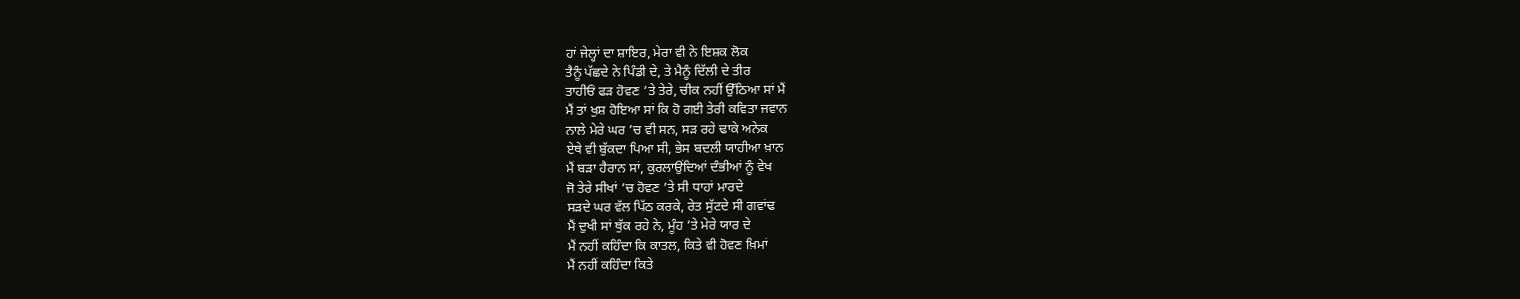ਹਾਂ ਜੇਲ੍ਹਾਂ ਦਾ ਸ਼ਾਇਰ, ਮੇਰਾ ਵੀ ਨੇ ਇਸ਼ਕ ਲੋਕ
ਤੈਨੂੰ ਪੱਛਦੇ ਨੇ ਪਿੰਡੀ ਦੇ, ਤੇ ਮੈਨੂੰ ਦਿੱਲੀ ਦੇ ਤੀਰ
ਤਾਹੀਓਂ ਫੜ ਹੋਵਣ ’ਤੇ ਤੇਰੇ, ਚੀਕ ਨਹੀਂ ਉੱਠਿਆ ਸਾਂ ਮੈਂ
ਮੈਂ ਤਾਂ ਖੁਸ਼ ਹੋਇਆ ਸਾਂ ਕਿ ਹੋ ਗਈ ਤੇਰੀ ਕਵਿਤਾ ਜਵਾਨ
ਨਾਲੇ ਮੇਰੇ ਘਰ ’ਚ ਵੀ ਸਨ, ਸੜ ਰਹੇ ਢਾਕੇ ਅਨੇਕ
ਏਥੇ ਵੀ ਬੁੱਕਦਾ ਪਿਆ ਸੀ, ਭੇਸ ਬਦਲੀ ਯਾਹੀਆ ਖ਼ਾਨ
ਮੈਂ ਬੜਾ ਹੈਰਾਨ ਸਾਂ, ਕੁਰਲਾਉਂਦਿਆਂ ਦੰਭੀਆਂ ਨੂੰ ਵੇਖ
ਜੋ ਤੇਰੇ ਸੀਖਾਂ ’ਚ ਹੋਵਣ ’ਤੇ ਸੀ ਧਾਹਾਂ ਮਾਰਦੇ
ਸੜਦੇ ਘਰ ਵੱਲ ਪਿੱਠ ਕਰਕੇ, ਰੇਤ ਸੁੱਟਦੇ ਸੀ ਗਵਾਂਢ
ਮੈਂ ਦੁਖੀ ਸਾਂ ਥੁੱਕ ਰਹੇ ਨੇ, ਮੂੰਹ ’ਤੇ ਮੇਰੇ ਯਾਰ ਦੇ
ਮੈਂ ਨਹੀਂ ਕਹਿੰਦਾ ਕਿ ਕਾਤਲ, ਕਿਤੇ ਵੀ ਹੋਵਣ ਖ਼ਿਮਾਂ
ਮੈਂ ਨਹੀਂ ਕਹਿੰਦਾ ਕਿਤੇ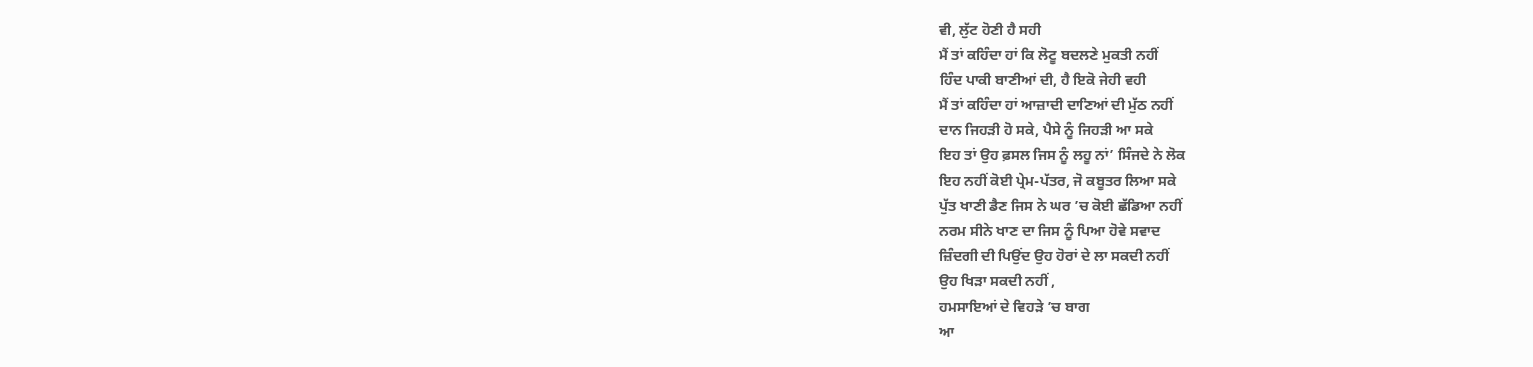ਵੀ, ਲੁੱਟ ਹੋਣੀ ਹੈ ਸਹੀ
ਮੈਂ ਤਾਂ ਕਹਿੰਦਾ ਹਾਂ ਕਿ ਲੋਟੂ ਬਦਲਣੇ ਮੁਕਤੀ ਨਹੀਂ
ਹਿੰਦ ਪਾਕੀ ਬਾਣੀਆਂ ਦੀ, ਹੈ ਇਕੋ ਜੇਹੀ ਵਹੀ
ਮੈਂ ਤਾਂ ਕਹਿੰਦਾ ਹਾਂ ਆਜ਼ਾਦੀ ਦਾਣਿਆਂ ਦੀ ਮੁੱਠ ਨਹੀਂ
ਦਾਨ ਜਿਹੜੀ ਹੋ ਸਕੇ, ਪੈਸੇ ਨੂੰ ਜਿਹੜੀ ਆ ਸਕੇ
ਇਹ ਤਾਂ ਉਹ ਫ਼ਸਲ ਜਿਸ ਨੂੰ ਲਹੂ ਨਾਂ’ ਸਿੰਜਦੇ ਨੇ ਲੋਕ
ਇਹ ਨਹੀਂ ਕੋਈ ਪ੍ਰੇਮ-ਪੱਤਰ, ਜੋ ਕਬੂਤਰ ਲਿਆ ਸਕੇ
ਪੁੱਤ ਖਾਣੀ ਡੈਣ ਜਿਸ ਨੇ ਘਰ ’ਚ ਕੋਈ ਛੱਡਿਆ ਨਹੀਂ
ਨਰਮ ਸੀਨੇ ਖਾਣ ਦਾ ਜਿਸ ਨੂੰ ਪਿਆ ਹੋਵੇ ਸਵਾਦ
ਜ਼ਿੰਦਗੀ ਦੀ ਪਿਉਂਦ ਉਹ ਹੋਰਾਂ ਦੇ ਲਾ ਸਕਦੀ ਨਹੀਂ
ਉਹ ਖਿੜਾ ਸਕਦੀ ਨਹੀਂ ,
ਹਮਸਾਇਆਂ ਦੇ ਵਿਹੜੇ ’ਚ ਬਾਗ
ਆ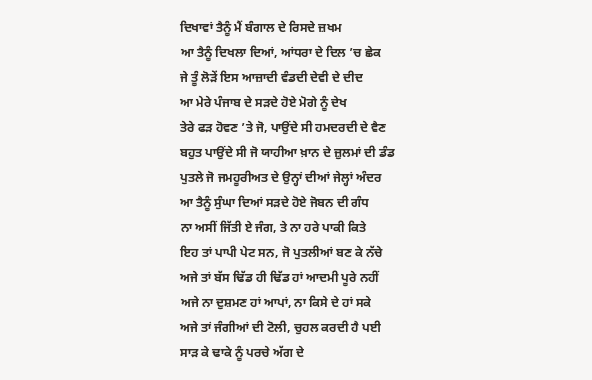ਦਿਖਾਵਾਂ ਤੈਨੂੰ ਮੈਂ ਬੰਗਾਲ ਦੇ ਰਿਸਦੇ ਜ਼ਖਮ
ਆ ਤੈਨੂੰ ਦਿਖਲਾ ਦਿਆਂ, ਆਂਧਰਾ ਦੇ ਦਿਲ ’ਚ ਛੇਕ
ਜੇ ਤੂੰ ਲੋੜੇਂ ਇਸ ਆਜ਼ਾਦੀ ਵੰਡਦੀ ਦੇਵੀ ਦੇ ਦੀਦ
ਆ ਮੇਰੇ ਪੰਜਾਬ ਦੇ ਸੜਦੇ ਹੋਏ ਮੋਗੇ ਨੂੰ ਦੇਖ
ਤੇਰੇ ਫੜ ਹੋਵਣ ’ਤੇ ਜੋ, ਪਾਉਂਦੇ ਸੀ ਹਮਦਰਦੀ ਦੇ ਵੈਣ
ਬਹੁਤ ਪਾਉਂਦੇ ਸੀ ਜੋ ਯਾਹੀਆ ਖ਼ਾਨ ਦੇ ਜ਼ੁਲਮਾਂ ਦੀ ਡੰਡ
ਪੁਤਲੇ ਜੋ ਜਮਹੂਰੀਅਤ ਦੇ ਉਨ੍ਹਾਂ ਦੀਆਂ ਜੇਲ੍ਹਾਂ ਅੰਦਰ
ਆ ਤੈਨੂੰ ਸੁੰਘਾ ਦਿਆਂ ਸੜਦੇ ਹੋਏ ਜੋਬਨ ਦੀ ਗੰਧ
ਨਾ ਅਸੀਂ ਜਿੱਤੀ ਏ ਜੰਗ, ਤੇ ਨਾ ਹਰੇ ਪਾਕੀ ਕਿਤੇ
ਇਹ ਤਾਂ ਪਾਪੀ ਪੇਟ ਸਨ, ਜੋ ਪੁਤਲੀਆਂ ਬਣ ਕੇ ਨੱਚੇ
ਅਜੇ ਤਾਂ ਬੱਸ ਢਿੱਡ ਹੀ ਢਿੱਡ ਹਾਂ ਆਦਮੀ ਪੂਰੇ ਨਹੀਂ
ਅਜੇ ਨਾ ਦੁਸ਼ਮਣ ਹਾਂ ਆਪਾਂ, ਨਾ ਕਿਸੇ ਦੇ ਹਾਂ ਸਕੇ
ਅਜੇ ਤਾਂ ਜੰਗੀਆਂ ਦੀ ਟੋਲੀ, ਚੁਹਲ ਕਰਦੀ ਹੈ ਪਈ
ਸਾੜ ਕੇ ਢਾਕੇ ਨੂੰ ਪਰਚੇ ਅੱਗ ਦੇ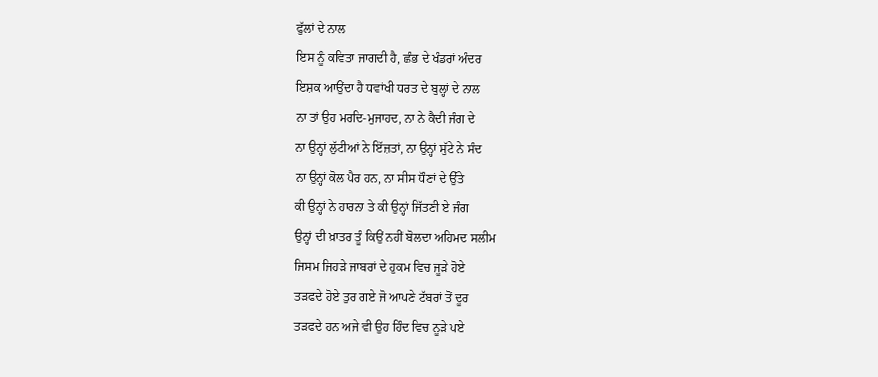ਫੁੱਲਾਂ ਦੇ ਨਾਲ
ਇਸ ਨੂੰ ਕਵਿਤਾ ਜਾਗਦੀ ਹੈ, ਛੰਭ ਦੇ ਖੰਡਰਾਂ ਅੰਦਰ
ਇਸ਼ਕ ਆਉਂਦਾ ਹੈ ਧਵਾਂਖੀ ਧਰਤ ਦੇ ਬੁਲ੍ਹਾਂ ਦੇ ਨਾਲ
ਨਾ ਤਾਂ ਉਹ ਮਰਦਿ-ਮੁਜਾਹਦ, ਨਾ ਨੇ ਕੈਦੀ ਜੰਗ ਦੇ
ਨਾ ਉਨ੍ਹਾਂ ਲੁੱਟੀਆਂ ਨੇ ਇੱਜ਼ਤਾਂ, ਨਾ ਉਨ੍ਹਾਂ ਸੁੱਟੇ ਨੇ ਸੰਦ
ਨਾ ਉਨ੍ਹਾਂ ਕੋਲ ਪੈਰ ਹਨ, ਨਾ ਸੀਸ ਧੌਣਾਂ ਦੇ ਉੱਤੇ
ਕੀ ਉਨ੍ਹਾਂ ਨੇ ਹਾਰਨਾ ਤੇ ਕੀ ਉਨ੍ਹਾਂ ਜਿੱਤਣੀ ਏ ਜੰਗ
ਉਨ੍ਹਾਂ ਦੀ ਖ਼ਾਤਰ ਤੂੰ ਕਿਉਂ ਨਹੀਂ ਬੋਲਦਾ ਅਹਿਮਦ ਸਲੀਮ
ਜਿਸਮ ਜਿਹੜੇ ਜਾਬਰਾਂ ਦੇ ਹੁਕਮ ਵਿਚ ਜੂੜੇ ਹੋਏ
ਤੜਫਦੇ ਹੋਏ ਤੁਰ ਗਏ ਜੋ ਆਪਣੇ ਟੱਬਰਾਂ ਤੋਂ ਦੂਰ
ਤੜਫਦੇ ਹਨ ਅਜੇ ਵੀ ਉਹ ਹਿੰਦ ਵਿਚ ਨੂੜੇ ਪਏ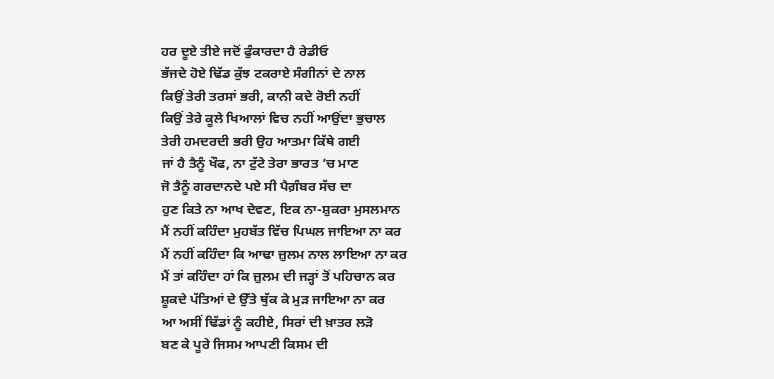ਹਰ ਦੂਏ ਤੀਏ ਜਦੋਂ ਫੁੰਕਾਰਦਾ ਹੈ ਰੇਡੀਓ
ਭੱਜਦੇ ਹੋਏ ਢਿੱਡ ਕੁੱਝ ਟਕਰਾਏ ਸੰਗੀਨਾਂ ਦੇ ਨਾਲ
ਕਿਉਂ ਤੇਰੀ ਤਰਸਾਂ ਭਰੀ, ਕਾਨੀ ਕਦੇ ਰੋਈ ਨਹੀਂ
ਕਿਉਂ ਤੇਰੇ ਕੂਲੇ ਖਿਆਲਾਂ ਵਿਚ ਨਹੀਂ ਆਉਂਦਾ ਭੁਚਾਲ
ਤੇਰੀ ਹਮਦਰਦੀ ਭਰੀ ਉਹ ਆਤਮਾ ਕਿੱਥੇ ਗਈ
ਜਾਂ ਹੈ ਤੈਨੂੰ ਖੌਫ, ਨਾ ਟੁੱਟੇ ਤੇਰਾ ਭਾਰਤ ’ਚ ਮਾਣ
ਜੋ ਤੈਨੂੰ ਗਰਦਾਨਦੇ ਪਏ ਸੀ ਪੈਗ਼ੰਬਰ ਸੱਚ ਦਾ
ਹੁਣ ਕਿਤੇ ਨਾ ਆਖ ਦੇਵਣ, ਇਕ ਨਾ-ਸ਼ੁਕਰਾ ਮੁਸਲਮਾਨ
ਮੈਂ ਨਹੀਂ ਕਹਿੰਦਾ ਮੁਹਬੱਤ ਵਿੱਚ ਪਿਘਲ ਜਾਇਆ ਨਾ ਕਰ
ਮੈਂ ਨਹੀਂ ਕਹਿੰਦਾ ਕਿ ਆਢਾ ਜ਼ੁਲਮ ਨਾਲ ਲਾਇਆ ਨਾ ਕਰ
ਮੈਂ ਤਾਂ ਕਹਿੰਦਾ ਹਾਂ ਕਿ ਜ਼ੁਲਮ ਦੀ ਜੜ੍ਹਾਂ ਤੋਂ ਪਹਿਚਾਨ ਕਰ
ਸ਼ੂਕਦੇ ਪੱਤਿਆਂ ਦੇ ਉੱਤੇ ਥੁੱਕ ਕੇ ਮੁੜ ਜਾਇਆ ਨਾ ਕਰ
ਆ ਅਸੀਂ ਢਿੱਡਾਂ ਨੂੰ ਕਹੀਏ, ਸਿਰਾਂ ਦੀ ਖ਼ਾਤਰ ਲੜੋ
ਬਣ ਕੇ ਪੂਰੇ ਜਿਸਮ ਆਪਣੀ ਕਿਸਮ ਦੀ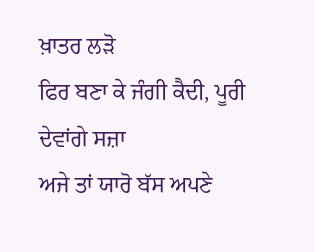ਖ਼ਾਤਰ ਲੜੋ
ਫਿਰ ਬਣਾ ਕੇ ਜੰਗੀ ਕੈਦੀ, ਪੂਰੀ ਦੇਵਾਂਗੇ ਸਜ਼ਾ
ਅਜੇ ਤਾਂ ਯਾਰੋ ਬੱਸ ਅਪਣੇ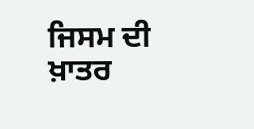ਜਿਸਮ ਦੀ ਖ਼ਾਤਰ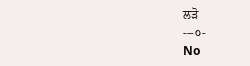ਲੜੋ
---੦-
No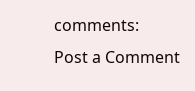comments:
Post a Comment